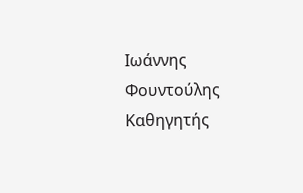Ιωάννης Φουντούλης
Καθηγητής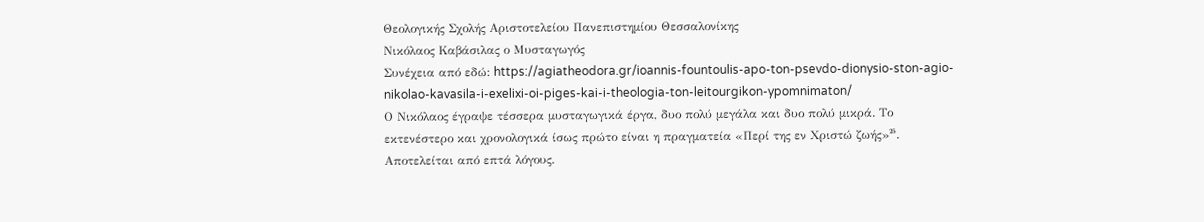Θεολογικής Σχολής Αριστοτελείου Πανεπιστημίου Θεσσαλονίκης
Νικόλαος Καβάσιλας ο Μυσταγωγός
Συνέχεια από εδώ: https://agiatheodora.gr/ioannis-fountoulis-apo-ton-psevdo-dionysio-ston-agio-nikolao-kavasila-i-exelixi-oi-piges-kai-i-theologia-ton-leitourgikon-ypomnimaton/
Ο Νικόλαος έγραψε τέσσερα μυσταγωγικά έργα, δυο πολύ μεγάλα και δυο πολύ μικρά. Το εκτενέστερο και χρονολογικά ίσως πρώτο είναι η πραγματεία «Περί της εν Χριστώ ζωής»²⁵. Αποτελείται από επτά λόγους.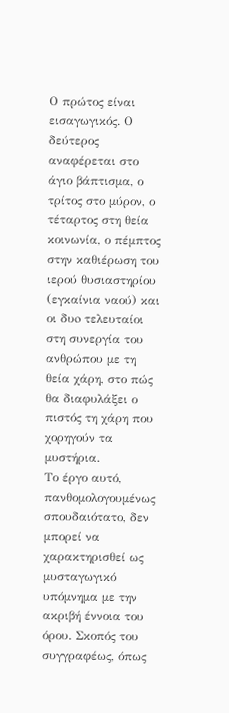Ο πρώτος είναι εισαγωγικός. Ο δεύτερος αναφέρεται στο άγιο βάπτισμα, ο τρίτος στο μύρον, ο τέταρτος στη θεία κοινωνία, ο πέμπτος στην καθιέρωση του ιερού θυσιαστηρίου (εγκαίνια ναού) και οι δυo τελευταίοι στη συνεργία του ανθρώπου με τη θεία χάρη, στο πώς θα διαφυλάξει ο πιστός τη χάρη που χορηγούν τα μυστήρια.
Το έργο αυτό, πανθομολογουμένως σπουδαιότατο, δεν μπορεί να χαρακτηρισθεί ως μυσταγωγικό υπόμνημα με την ακριβή έννοια του όρου. Σκοπός του συγγραφέως, όπως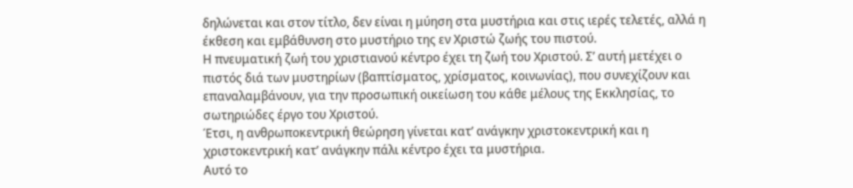δηλώνεται και στον τίτλο, δεν είναι η μύηση στα μυστήρια και στις ιερές τελετές, αλλά η έκθεση και εμβάθυνση στο μυστήριο της εν Χριστώ ζωής του πιστού.
Η πνευματική ζωή του χριστιανού κέντρο έχει τη ζωή του Χριστού. Σ’ αυτή μετέχει ο πιστός διά των μυστηρίων (βαπτίσματος, χρίσματος, κοινωνίας), που συνεχίζουν και επαναλαμβάνουν, για την προσωπική οικείωση του κάθε μέλους της Εκκλησίας, το σωτηριώδες έργο του Χριστού.
Έτσι, η ανθρωποκεντρική θεώρηση γίνεται κατ’ ανάγκην χριστοκεντρική και η χριστοκεντρική κατ’ ανάγκην πάλι κέντρο έχει τα μυστήρια.
Αυτό το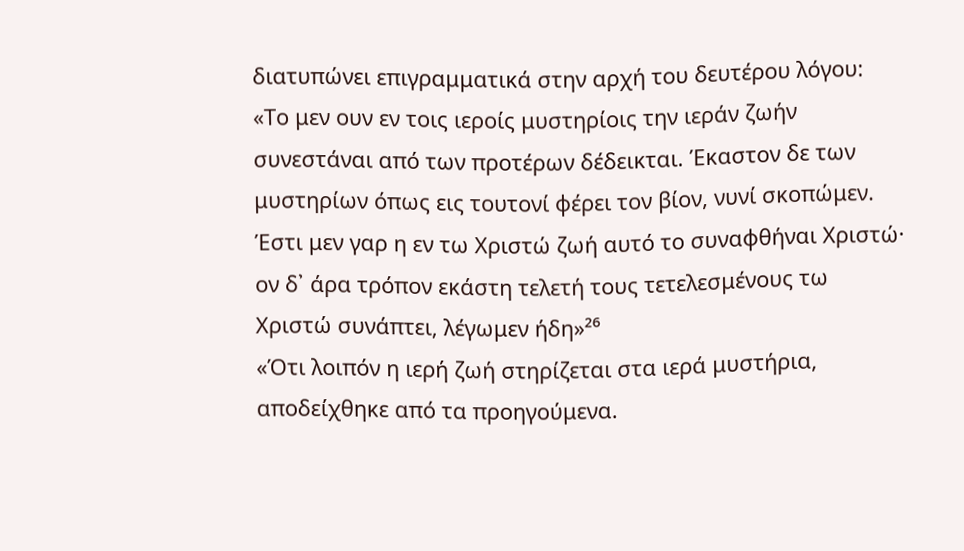διατυπώνει επιγραμματικά στην αρχή του δευτέρου λόγου:
«Το μεν ουν εν τοις ιεροίς μυστηρίοις την ιεράν ζωήν συνεστάναι από των προτέρων δέδεικται. Έκαστον δε των μυστηρίων όπως εις τουτονί φέρει τον βίον, νυνί σκοπώμεν. Έστι μεν γαρ η εν τω Χριστώ ζωή αυτό το συναφθήναι Χριστώ· ον δ᾽ άρα τρόπον εκάστη τελετή τους τετελεσμένους τω Χριστώ συνάπτει, λέγωμεν ήδη»²⁶
«Ότι λοιπόν η ιερή ζωή στηρίζεται στα ιερά μυστήρια, αποδείχθηκε από τα προηγούμενα.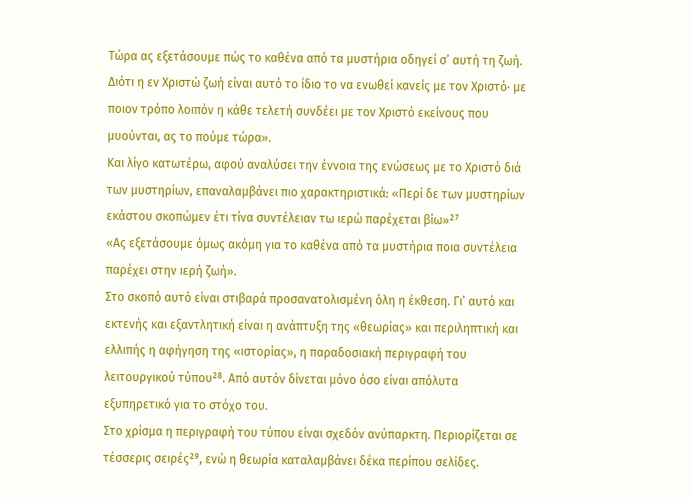Τώρα ας εξετάσουμε πώς το καθένα από τα μυστήρια οδηγεί σ’ αυτή τη ζωή. Διότι η εν Χριστώ ζωή είναι αυτό το ίδιο το να ενωθεί κανείς με τον Χριστό· με ποιον τρόπο λοιπόν η κάθε τελετή συνδέει με τον Χριστό εκείνους που μυούνται, ας το πούμε τώρα».
Και λίγο κατωτέρω, αφού αναλύσει την έννοια της ενώσεως με το Χριστό διά των μυστηρίων, επαναλαμβάνει πιο χαρακτηριστικά: «Περί δε των μυστηρίων εκάστου σκοπώμεν έτι τίνα συντέλειαν τω ιερώ παρέχεται βίω»²⁷
«Ας εξετάσουμε όμως ακόμη για το καθένα από τα μυστήρια ποια συντέλεια παρέχει στην ιερή ζωή».
Στο σκοπό αυτό είναι στιβαρά προσανατολισμένη όλη η έκθεση. Γι’ αυτό και εκτενής και εξαντλητική είναι η ανάπτυξη της «θεωρίας» και περιληπτική και ελλιπής η αφήγηση της «ιστορίας», η παραδοσιακή περιγραφή του λειτουργικού τύπου²⁸. Από αυτόν δίνεται μόνο όσο είναι απόλυτα εξυπηρετικό για το στόχο του.
Στο χρίσμα η περιγραφή του τύπου είναι σχεδόν ανύπαρκτη. Περιορίζεται σε τέσσερις σειρές²⁹, ενώ η θεωρία καταλαμβάνει δέκα περίπου σελίδες.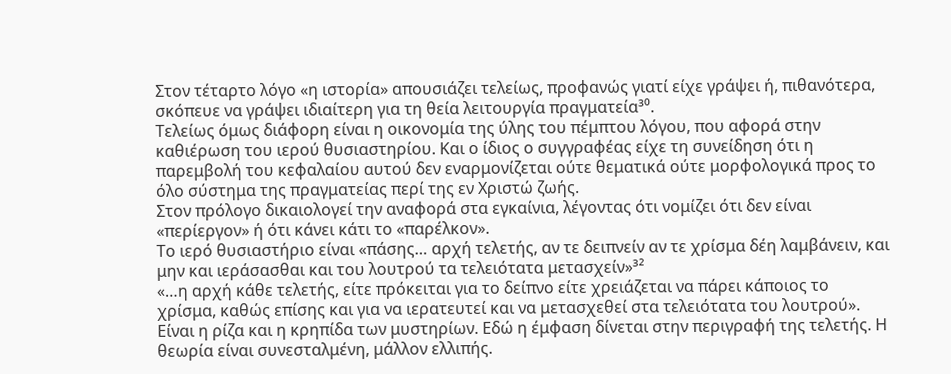Στον τέταρτο λόγο «η ιστορία» απουσιάζει τελείως, προφανώς γιατί είχε γράψει ή, πιθανότερα, σκόπευε να γράψει ιδιαίτερη για τη θεία λειτουργία πραγματεία³⁰.
Τελείως όμως διάφορη είναι η οικονομία της ύλης του πέμπτου λόγου, που αφορά στην καθιέρωση του ιερού θυσιαστηρίου. Και ο ίδιος ο συγγραφέας είχε τη συνείδηση ότι η παρεμβολή του κεφαλαίου αυτού δεν εναρμονίζεται ούτε θεματικά ούτε μορφολογικά προς το όλο σύστημα της πραγματείας περί της εν Χριστώ ζωής.
Στον πρόλογο δικαιολογεί την αναφορά στα εγκαίνια, λέγοντας ότι νομίζει ότι δεν είναι «περίεργον» ή ότι κάνει κάτι το «παρέλκον».
Το ιερό θυσιαστήριο είναι «πάσης… αρχή τελετής, αν τε δειπνείν αν τε χρίσμα δέη λαμβάνειν, και μην και ιεράσασθαι και του λουτρού τα τελειότατα μετασχείν»³²
«…η αρχή κάθε τελετής, είτε πρόκειται για το δείπνο είτε χρειάζεται να πάρει κάποιος το χρίσμα, καθώς επίσης και για να ιερατευτεί και να μετασχεθεί στα τελειότατα του λουτρού».
Είναι η ρίζα και η κρηπίδα των μυστηρίων. Εδώ η έμφαση δίνεται στην περιγραφή της τελετής. Η θεωρία είναι συνεσταλμένη, μάλλον ελλιπής.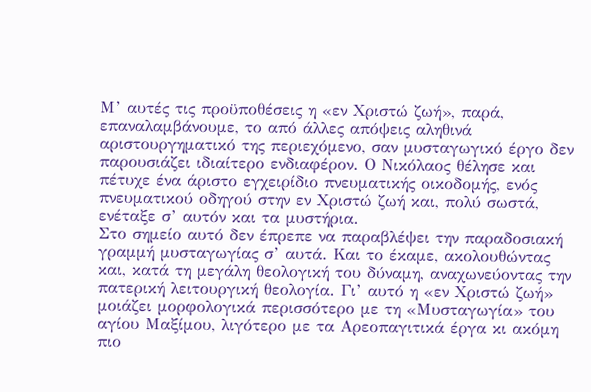Μ’ αυτές τις προϋποθέσεις η «εν Χριστώ ζωή», παρά, επαναλαμβάνουμε, το από άλλες απόψεις αληθινά αριστουργηματικό της περιεχόμενο, σαν μυσταγωγικό έργο δεν παρουσιάζει ιδιαίτερο ενδιαφέρον. Ο Νικόλαος θέλησε και πέτυχε ένα άριστο εγχειρίδιο πνευματικής οικοδομής, ενός πνευματικού οδηγού στην εν Χριστώ ζωή και, πολύ σωστά, ενέταξε σ’ αυτόν και τα μυστήρια.
Στο σημείο αυτό δεν έπρεπε να παραβλέψει την παραδοσιακή γραμμή μυσταγωγίας σ’ αυτά. Και το έκαμε, ακολουθώντας και, κατά τη μεγάλη θεολογική του δύναμη, αναχωνεύοντας την πατερική λειτουργική θεολογία. Γι’ αυτό η «εν Χριστώ ζωή» μοιάζει μορφολογικά περισσότερο με τη «Μυσταγωγία» του αγίου Μαξίμου, λιγότερο με τα Αρεοπαγιτικά έργα κι ακόμη πιο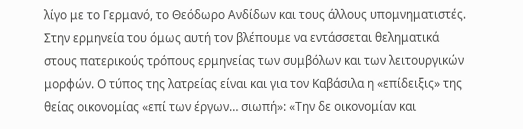λίγο με το Γερμανό, το Θεόδωρο Ανδίδων και τους άλλους υπομνηματιστές.
Στην ερμηνεία του όμως αυτή τον βλέπουμε να εντάσσεται θεληματικά στους πατερικούς τρόπους ερμηνείας των συμβόλων και των λειτουργικών μορφών. Ο τύπος της λατρείας είναι και για τον Καβάσιλα η «επίδειξις» της θείας οικονομίας «επί των έργων… σιωπή»: «Την δε οικονομίαν και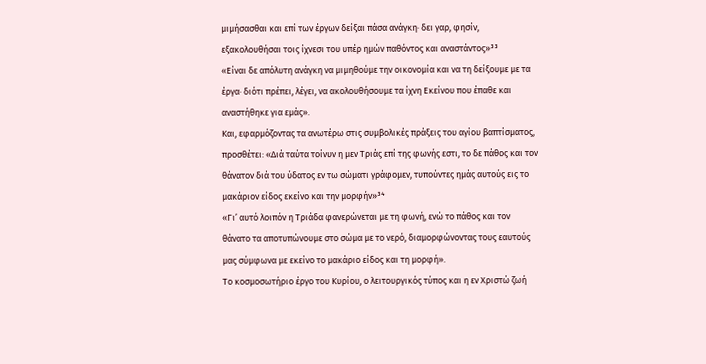μιμήσασθαι και επί των έργων δείξαι πάσα ανάγκη· δει γαρ, φησίν, εξακολουθήσαι τοις ίχνεσι του υπέρ ημών παθόντος και αναστάντος»³³
«Είναι δε απόλυτη ανάγκη να μιμηθούμε την οικονομία και να τη δείξουμε με τα έργα· διότι πρέπει, λέγει, να ακολουθήσουμε τα ίχνη Εκείνου που έπαθε και αναστήθηκε για εμάς».
Και, εφαρμόζοντας τα ανωτέρω στις συμβολικές πράξεις του αγίου βαπτίσματος, προσθέτει: «Διά ταύτα τοίνυν η μεν Τριάς επί της φωνής εστι, το δε πάθος και τον θάνατον διά του ύδατος εν τω σώματι γράφομεν, τυπούντες ημάς αυτούς εις το μακάριον είδος εκείνο και την μορφήν»³⁴
«Γι’ αυτό λοιπόν η Τριάδα φανερώνεται με τη φωνή, ενώ το πάθος και τον θάνατο τα αποτυπώνουμε στο σώμα με το νερό, διαμορφώνοντας τους εαυτούς μας σύμφωνα με εκείνο το μακάριο είδος και τη μορφή».
Το κοσμοσωτήριο έργο του Κυρίου, ο λειτουργικός τύπος και η εν Χριστώ ζωή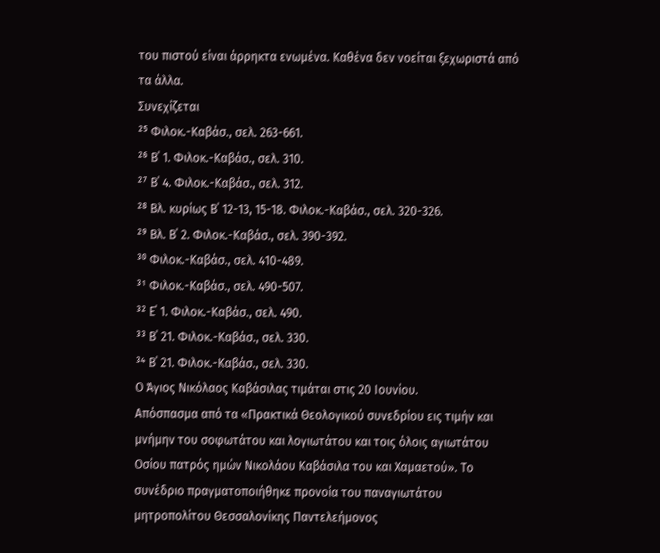του πιστού είναι άρρηκτα ενωμένα. Καθένα δεν νοείται ξεχωριστά από τα άλλα.
Συνεχίζεται
²⁵ Φιλοκ.-Καβάσ., σελ. 263-661.
²⁶ Β΄ 1. Φιλοκ.-Καβάσ., σελ. 310.
²⁷ Β΄ 4. Φιλοκ.-Καβάσ., σελ. 312.
²⁸ Βλ. κυρίως Β΄ 12-13, 15-18. Φιλοκ.-Καβάσ., σελ. 320-326.
²⁹ Βλ. Β΄ 2. Φιλοκ.-Καβάσ., σελ. 390-392.
³⁰ Φιλοκ.-Καβάσ., σελ. 410-489.
³¹ Φιλοκ.-Καβάσ., σελ. 490-507.
³² Ε΄ 1. Φιλοκ.-Καβάσ., σελ. 490.
³³ Β΄ 21. Φιλοκ.-Καβάσ., σελ. 330.
³⁴ Β΄ 21. Φιλοκ.-Καβάσ., σελ. 330.
Ο Άγιος Νικόλαος Καβάσιλας τιμάται στις 20 Ιουνίου.
Απόσπασμα από τα «Πρακτικά Θεολογικού συνεδρίου εις τιμήν και μνήμην του σοφωτάτου και λογιωτάτου και τοις όλοις αγιωτάτου Οσίου πατρός ημών Νικολάου Καβάσιλα του και Χαμαετού». Το συνέδριο πραγματοποιήθηκε προνοία του παναγιωτάτου μητροπολίτου Θεσσαλονίκης Παντελεήμονος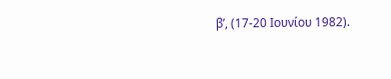β’, (17-20 Ιουνίου 1982).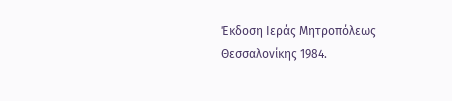Έκδοση Ιεράς Μητροπόλεως Θεσσαλονίκης 1984.